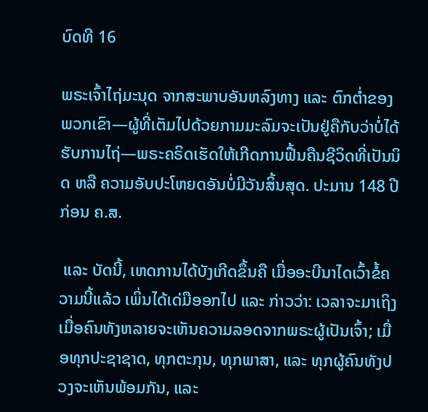ບົດທີ 16

ພຣະເຈົ້າໄຖ່ມະນຸດ ຈາກສະພາບອັນຫລົງທາງ ແລະ ຕົກຕ່ຳຂອງພວກເຂົາ—ຜູ້ທີ່ເຕັມໄປດ້ວຍກາມມະລົມຈະເປັນຢູ່ຄືກັບວ່າບໍ່ໄດ້ຮັບການໄຖ່—ພຣະຄຣິດເຮັດໃຫ້ເກີດການຟື້ນຄືນຊີວິດທີ່ເປັນນິດ ຫລື ຄວາມອັບປະໂຫຍດອັນບໍ່ມີວັນສິ້ນສຸດ. ປະມານ 148 ປີ ກ່ອນ ຄ.ສ.

 ແລະ ບັດນີ້, ເຫດການໄດ້ບັງເກີດຂຶ້ນຄື ເມື່ອອະບີນາໄດເວົ້າຂໍ້ຄວາມນີ້ແລ້ວ ເພິ່ນໄດ້ເດ່ມືອອກໄປ ແລະ ກ່າວວ່າ: ເວລາຈະມາເຖິງເມື່ອຄົນທັງຫລາຍຈະເຫັນຄວາມລອດຈາກພຣະຜູ້ເປັນເຈົ້າ; ເມື່ອທຸກປະຊາຊາດ, ທຸກຕະກຸນ, ທຸກພາສາ, ແລະ ທຸກຜູ້ຄົນທັງປວງຈະເຫັນພ້ອມກັນ, ແລະ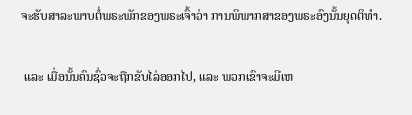ຈະຮັບສາລະພາບຕໍ່ພຣະພັກຂອງພຣະເຈົ້າວ່າ ການພິພາກສາຂອງພຣະອົງນັ້ນຍຸດຕິທຳ.

 ແລະ ເມື່ອນັ້ນຄົນຊົ່ວຈະຖືກຂັບໄລ່ອອກໄປ, ແລະ ພວກເຂົາຈະມີເຫ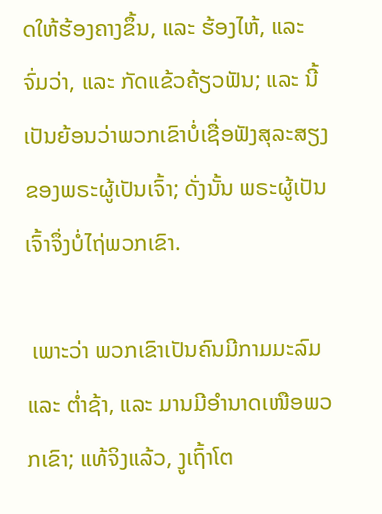ດໃຫ້ຮ້ອງຄາງຂຶ້ນ, ແລະ ຮ້ອງໄຫ້, ແລະ ຈົ່ມວ່າ, ແລະ ກັດແຂ້ວຄ້ຽວຟັນ; ແລະ ນີ້ເປັນຍ້ອນວ່າພວກເຂົາບໍ່ເຊື່ອຟັງສຸລະສຽງຂອງພຣະຜູ້ເປັນເຈົ້າ; ດັ່ງນັ້ນ ພຣະຜູ້ເປັນເຈົ້າຈຶ່ງບໍ່ໄຖ່ພວກເຂົາ.

 ເພາະວ່າ ພວກເຂົາເປັນຄົນມີກາມມະລົມ ແລະ ຕ່ຳຊ້າ, ແລະ ມານມີອຳນາດເໜືອພວກເຂົາ; ແທ້ຈິງແລ້ວ, ງູເຖົ້າໂຕ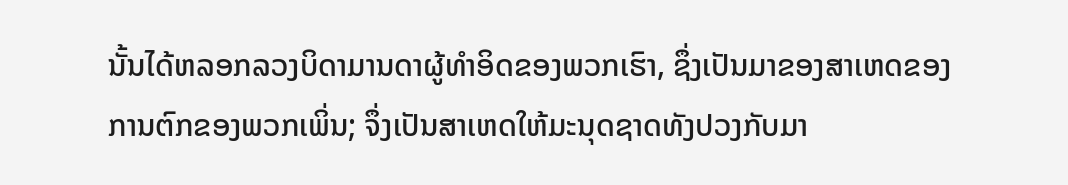ນັ້ນໄດ້ຫລອກລວງບິດາມານດາຜູ້ທຳອິດຂອງພວກເຮົາ, ຊຶ່ງເປັນມາຂອງສາເຫດຂອງການຕົກຂອງພວກເພິ່ນ; ຈຶ່ງເປັນສາເຫດໃຫ້ມະນຸດຊາດທັງປວງກັບມາ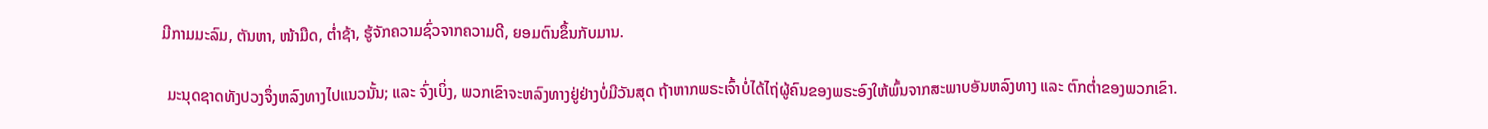ມີກາມມະລົມ, ຕັນຫາ, ໜ້າມືດ, ຕ່ຳຊ້າ, ຮູ້ຈັກຄວາມຊົ່ວຈາກຄວາມດີ, ຍອມຕົນຂຶ້ນກັບມານ.

 ມະນຸດຊາດທັງປວງຈຶ່ງຫລົງທາງໄປແນວນັ້ນ; ແລະ ຈົ່ງເບິ່ງ, ພວກເຂົາຈະຫລົງທາງຢູ່ຢ່າງບໍ່ມີວັນສຸດ ຖ້າຫາກພຣະເຈົ້າບໍ່ໄດ້ໄຖ່ຜູ້ຄົນຂອງພຣະອົງໃຫ້ພົ້ນຈາກສະພາບອັນຫລົງທາງ ແລະ ຕົກຕ່ຳຂອງພວກເຂົາ.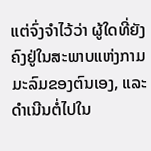ແຕ່ຈົ່ງຈຳໄວ້ວ່າ ຜູ້ໃດທີ່ຍັງຄົງຢູ່ໃນສະພາບແຫ່ງກາມມະລົມຂອງຕົນເອງ, ແລະ ດຳເນີນຕໍ່ໄປໃນ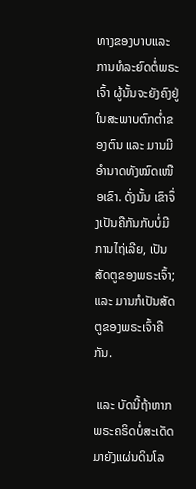ທາງຂອງບາບແລະ ການທໍລະຍົດຕໍ່ພຣະເຈົ້າ ຜູ້ນັ້ນຈະຍັງຄົງຢູ່ໃນສະພາບຕົກຕ່ຳຂອງຕົນ ແລະ ມານມີອຳນາດທັງໝົດເໜືອເຂົາ. ດັ່ງນັ້ນ ເຂົາຈຶ່ງເປັນຄືກັນກັບບໍ່ມີການໄຖ່ເລີຍ, ເປັນສັດຕູຂອງພຣະເຈົ້າ; ແລະ ມານກໍເປັນສັດຕູຂອງພຣະເຈົ້າຄືກັນ.

 ແລະ ບັດນີ້ຖ້າຫາກພຣະຄຣິດບໍ່ສະເດັດມາຍັງແຜ່ນດິນໂລ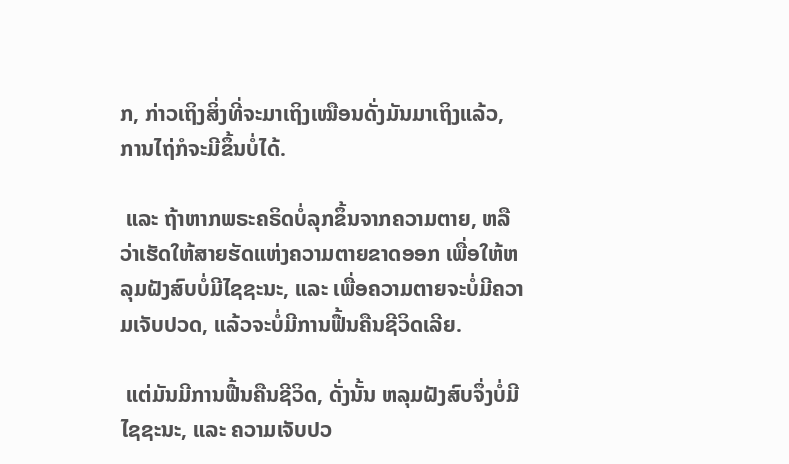ກ, ກ່າວເຖິງສິ່ງທີ່ຈະມາເຖິງເໝືອນດັ່ງມັນມາເຖິງແລ້ວ, ການໄຖ່ກໍຈະມີຂຶ້ນບໍ່ໄດ້.

 ແລະ ຖ້າຫາກພຣະຄຣິດບໍ່ລຸກຂຶ້ນຈາກຄວາມຕາຍ, ຫລືວ່າເຮັດໃຫ້ສາຍຮັດແຫ່ງຄວາມຕາຍຂາດອອກ ເພື່ອໃຫ້ຫລຸມຝັງສົບບໍ່ມີໄຊຊະນະ, ແລະ ເພື່ອຄວາມຕາຍຈະບໍ່ມີຄວາມເຈັບປວດ, ແລ້ວຈະບໍ່ມີການຟື້ນຄືນຊີວິດເລີຍ.

 ແຕ່ມັນມີການຟື້ນຄືນຊີວິດ, ດັ່ງນັ້ນ ຫລຸມຝັງສົບຈຶ່ງບໍ່ມີໄຊຊະນະ, ແລະ ຄວາມເຈັບປວ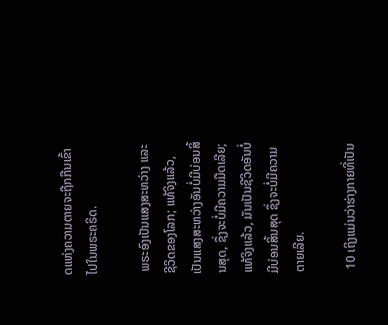ດແຫ່ງຄວາມຕາຍຈະຖືກກືນເຂົ້າໄປໃນພຣະຄຣິດ.

 ພຣະອົງເປັນແສງສະຫວ່າງ ແລະ ຊີວິດຂອງໂລກ; ແທ້ຈິງແລ້ວ, ເປັນແສງສະຫວ່າງອັນບໍ່ມີບ່ອນສິ້ນສຸດ, ຊຶ່ງຈະບໍ່ມີຄວາມມືດເລີຍ; ແທ້ຈິງແລ້ວ, ມັນເປັນຊີວິດອັນບໍ່ມີບ່ອນສິ້ນສຸດ ຊຶ່ງຈະບໍ່ມີຄວາມຕາຍເລີຍ.

 10 ເຖິງແມ່ນວ່າຮ່າງກາຍທີ່ເປັນ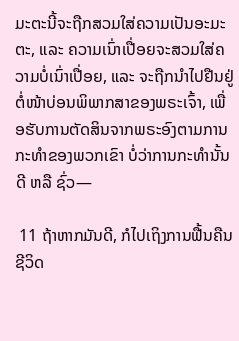ມະຕະນີ້ຈະຖືກສວມໃສ່ຄວາມເປັນອະມະຕະ, ແລະ ຄວາມເນົ່າເປື່ອຍຈະສວມໃສ່ຄວາມບໍ່ເນົ່າເປື່ອຍ, ແລະ ຈະຖືກນຳໄປຢືນຢູ່ຕໍ່ໜ້າບ່ອນພິພາກສາຂອງພຣະເຈົ້າ, ເພື່ອຮັບການຕັດສິນຈາກພຣະອົງຕາມການກະທຳຂອງພວກເຂົາ ບໍ່ວ່າການກະທຳນັ້ນດີ ຫລື ຊົ່ວ—

 11 ຖ້າຫາກມັນດີ, ກໍໄປເຖິງການຟື້ນຄືນຊີວິດ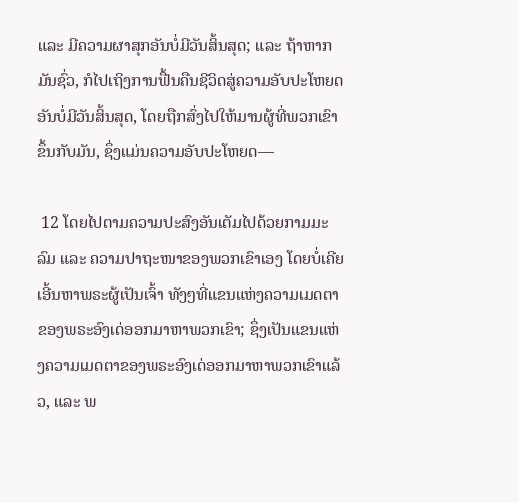ແລະ ມີຄວາມຜາສຸກອັນບໍ່ມີວັນສິ້ນສຸດ; ແລະ ຖ້າຫາກມັນຊົ່ວ, ກໍໄປເຖິງການຟື້ນຄືນຊີວິດສູ່ຄວາມອັບປະໂຫຍດອັນບໍ່ມີວັນສິ້ນສຸດ, ໂດຍຖືກສົ່ງໄປໃຫ້ມານຜູ້ທີ່ພວກເຂົາຂຶ້ນກັບມັນ, ຊຶ່ງແມ່ນຄວາມອັບປະໂຫຍດ—

 12 ໂດຍໄປຕາມຄວາມປະສົງອັນເຕັມໄປດ້ວຍກາມມະລົມ ແລະ ຄວາມປາຖະໜາຂອງພວກເຂົາເອງ ໂດຍບໍ່ເຄີຍເອີ້ນຫາພຣະຜູ້ເປັນເຈົ້າ ທັງໆທີ່ແຂນແຫ່ງຄວາມເມດຕາຂອງພຣະອົງເດ່ອອກມາຫາພວກເຂົາ; ຊຶ່ງເປັນແຂນແຫ່ງຄວາມເມດຕາຂອງພຣະອົງເດ່ອອກມາຫາພວກເຂົາແລ້ວ, ແລະ ພ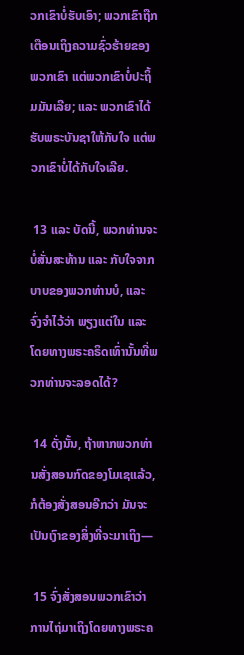ວກເຂົາບໍ່ຮັບເອົາ; ພວກເຂົາຖືກເຕືອນເຖິງຄວາມຊົ່ວຮ້າຍຂອງພວກເຂົາ ແຕ່ພວກເຂົາບໍ່ປະຖິ້ມມັນເລີຍ; ແລະ ພວກເຂົາໄດ້ຮັບພຣະບັນຊາໃຫ້ກັບໃຈ ແຕ່ພວກເຂົາບໍ່ໄດ້ກັບໃຈເລີຍ.

 13 ແລະ ບັດນີ້, ພວກທ່ານຈະບໍ່ສັ່ນສະທ້ານ ແລະ ກັບໃຈຈາກບາບຂອງພວກທ່ານບໍ, ແລະ ຈົ່ງຈຳໄວ້ວ່າ ພຽງແຕ່ໃນ ແລະ ໂດຍທາງພຣະຄຣິດເທົ່ານັ້ນທີ່ພວກທ່ານຈະລອດໄດ້?

 14 ດັ່ງນັ້ນ, ຖ້າຫາກພວກທ່ານສັ່ງສອນກົດຂອງໂມເຊແລ້ວ, ກໍຕ້ອງສັ່ງສອນອີກວ່າ ມັນຈະເປັນເງົາຂອງສິ່ງທີ່ຈະມາເຖິງ—

 15 ຈົ່ງສັ່ງສອນພວກເຂົາວ່າ ການໄຖ່ມາເຖິງໂດຍທາງພຣະຄ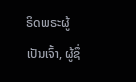ຣິດພຣະຜູ້ເປັນເຈົ້າ, ຜູ້ຊຶ່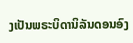ງເປັນພຣະບິດານິລັນດອນອົງ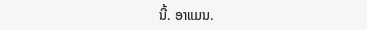ນີ້. ອາແມນ.